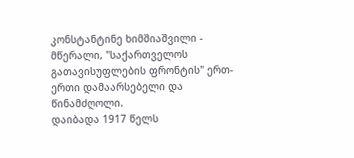კონსტანტინე ხიმშიაშვილი - მწერალი, "საქართველოს გათავისუფლების ფრონტის" ერთ-ერთი დამაარსებელი და წინამძღოლი.
დაიბადა 1917 წელს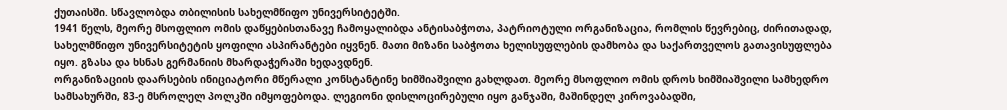ქუთაისში. სწავლობდა თბილისის სახელმწიფო უნივერსიტეტში.
1941 წელს, მეორე მსოფლიო ომის დაწყებისთანავე ჩამოყალიბდა ანტისაბჭოთა, პატრიოტული ორგანიზაცია, რომლის წევრებიც, ძირითადად, სახელმწიფო უნივერსიტეტის ყოფილი ასპირანტები იყვნენ. მათი მიზანი საბჭოთა ხელისუფლების დამხობა და საქართველოს გათავისუფლება იყო. გზასა და ხსნას გერმანიის მხარდაჭერაში ხედავდნენ.
ორგანიზაციის დაარსების ინიციატორი მწერალი კონსტანტინე ხიმშიაშვილი გახლდათ. მეორე მსოფლიო ომის დროს ხიმშიაშვილი სამხედრო სამსახურში, 83-ე მსროლელ პოლკში იმყოფებოდა. ლეგიონი დისლოცირებული იყო განჯაში, მაშინდელ კიროვაბადში,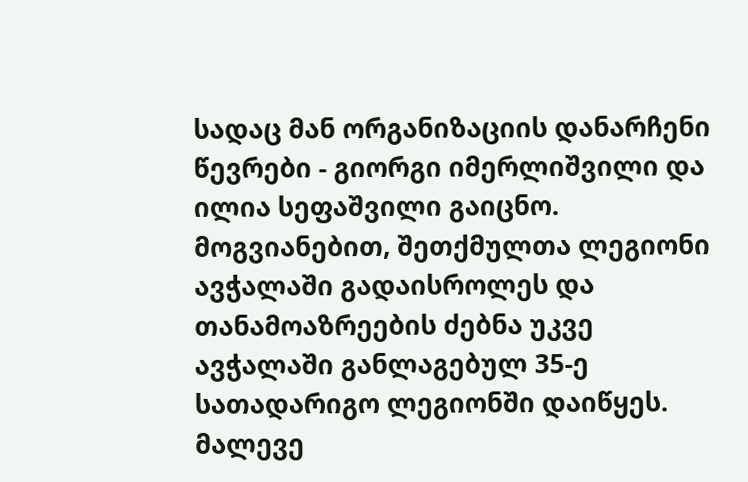სადაც მან ორგანიზაციის დანარჩენი წევრები - გიორგი იმერლიშვილი და ილია სეფაშვილი გაიცნო.
მოგვიანებით, შეთქმულთა ლეგიონი ავჭალაში გადაისროლეს და თანამოაზრეების ძებნა უკვე ავჭალაში განლაგებულ 35-ე სათადარიგო ლეგიონში დაიწყეს. მალევე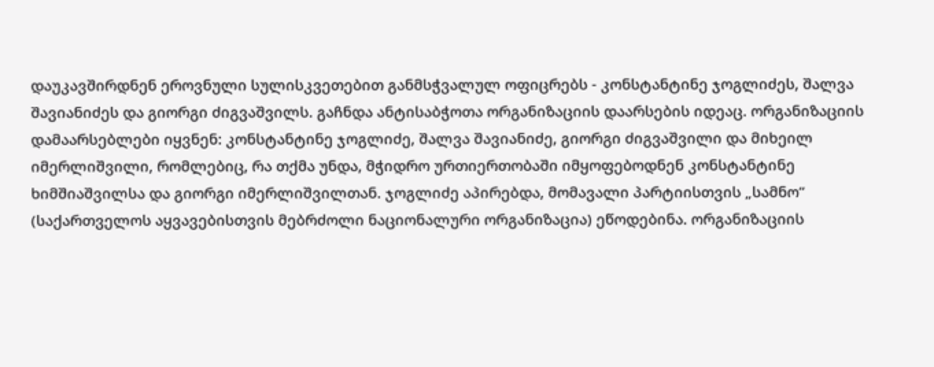დაუკავშირდნენ ეროვნული სულისკვეთებით განმსჭვალულ ოფიცრებს - კონსტანტინე ჯოგლიძეს, შალვა შავიანიძეს და გიორგი ძიგვაშვილს. გაჩნდა ანტისაბჭოთა ორგანიზაციის დაარსების იდეაც. ორგანიზაციის დამაარსებლები იყვნენ: კონსტანტინე ჯოგლიძე, შალვა შავიანიძე, გიორგი ძიგვაშვილი და მიხეილ იმერლიშვილი, რომლებიც, რა თქმა უნდა, მჭიდრო ურთიერთობაში იმყოფებოდნენ კონსტანტინე ხიმშიაშვილსა და გიორგი იმერლიშვილთან. ჯოგლიძე აპირებდა, მომავალი პარტიისთვის „სამნო” (საქართველოს აყვავებისთვის მებრძოლი ნაციონალური ორგანიზაცია) ეწოდებინა. ორგანიზაციის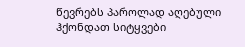წევრებს პაროლად აღებული ჰქონდათ სიტყვები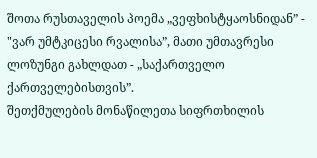შოთა რუსთაველის პოემა „ვეფხისტყაოსნიდან” - "ვარ უმტკიცესი რვალისა”, მათი უმთავრესი ლოზუნგი გახლდათ - „საქართველო ქართველებისთვის”.
შეთქმულების მონაწილეთა სიფრთხილის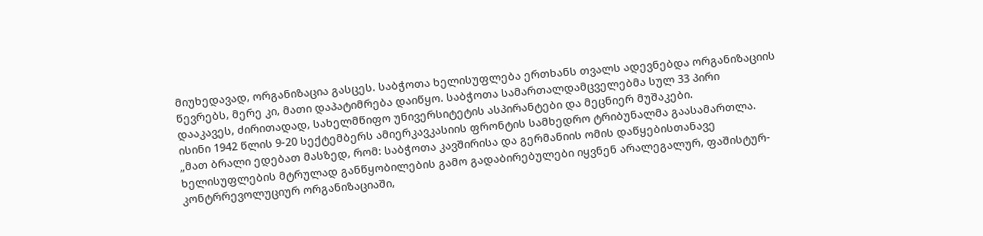მიუხედავად, ორგანიზაცია გასცეს. საბჭოთა ხელისუფლება ერთხანს თვალს ადევნებდა ორგანიზაციის წევრებს, მერე კი, მათი დაპატიმრება დაიწყო. საბჭოთა სამართალდამცველებმა სულ 33 პირი დააკავეს, ძირითადად, სახელმწიფო უნივერსიტეტის ასპირანტები და მეცნიერ მუშაკები.
ისინი 1942 წლის 9-20 სექტემბერს ამიერკავკასიის ფრონტის სამხედრო ტრიბუნალმა გაასამართლა. „მათ ბრალი ედებათ მასზედ, რომ: საბჭოთა კავშირისა და გერმანიის ომის დაწყებისთანავე ხელისუფლების მტრულად განწყობილების გამო გადაბირებულები იყვნენ არალეგალურ, ფაშისტურ-კონტრრევოლუციურ ორგანიზაციაში,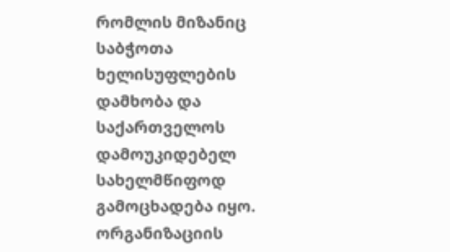რომლის მიზანიც საბჭოთა ხელისუფლების დამხობა და საქართველოს დამოუკიდებელ სახელმწიფოდ გამოცხადება იყო. ორგანიზაციის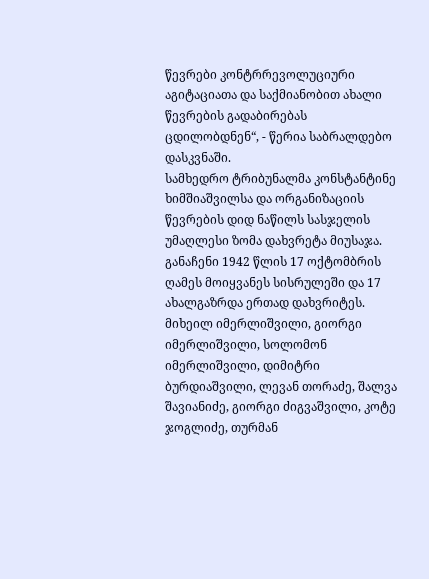წევრები კონტრრევოლუციური აგიტაციათა და საქმიანობით ახალი წევრების გადაბირებას ცდილობდნენ“, - წერია საბრალდებო დასკვნაში.
სამხედრო ტრიბუნალმა კონსტანტინე ხიმშიაშვილსა და ორგანიზაციის წევრების დიდ ნაწილს სასჯელის უმაღლესი ზომა დახვრეტა მიუსაჯა. განაჩენი 1942 წლის 17 ოქტომბრის ღამეს მოიყვანეს სისრულეში და 17 ახალგაზრდა ერთად დახვრიტეს.
მიხეილ იმერლიშვილი, გიორგი იმერლიშვილი, სოლომონ იმერლიშვილი, დიმიტრი ბურდიაშვილი, ლევან თორაძე, შალვა შავიანიძე, გიორგი ძიგვაშვილი, კოტე ჯოგლიძე, თურმან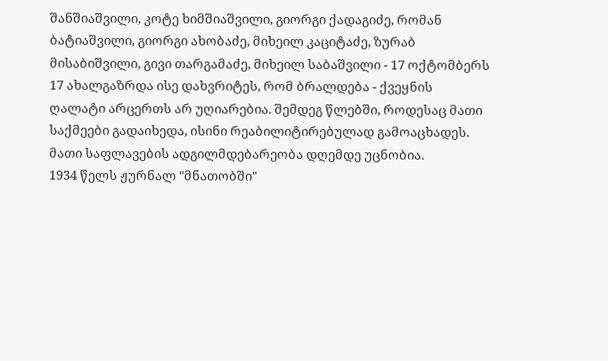შანშიაშვილი, კოტე ხიმშიაშვილი, გიორგი ქადაგიძე, რომან ბატიაშვილი, გიორგი ახობაძე, მიხეილ კაციტაძე, ზურაბ მისაბიშვილი, გივი თარგამაძე, მიხეილ საბაშვილი - 17 ოქტომბერს 17 ახალგაზრდა ისე დახვრიტეს, რომ ბრალდება - ქვეყნის ღალატი არცერთს არ უღიარებია. შემდეგ წლებში, როდესაც მათი საქმეები გადაიხედა, ისინი რეაბილიტირებულად გამოაცხადეს. მათი საფლავების ადგილმდებარეობა დღემდე უცნობია.
1934 წელს ჟურნალ "მნათობში"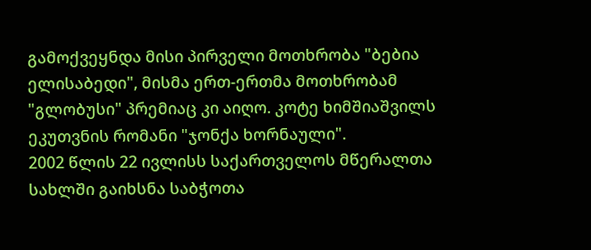გამოქვეყნდა მისი პირველი მოთხრობა "ბებია ელისაბედი", მისმა ერთ-ერთმა მოთხრობამ "გლობუსი" პრემიაც კი აიღო. კოტე ხიმშიაშვილს ეკუთვნის რომანი "ჯონქა ხორნაული".
2002 წლის 22 ივლისს საქართველოს მწერალთა სახლში გაიხსნა საბჭოთა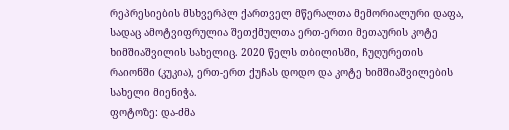რეპრესიების მსხვერპლ ქართველ მწერალთა მემორიალური დაფა, სადაც ამოტვიფრულია შეთქმულთა ერთ-ერთი მეთაურის კოტე ხიმშიაშვილის სახელიც. 2020 წელს თბილისში, ჩუღურეთის რაიონში (კუკია), ერთ-ერთ ქუჩას დოდო და კოტე ხიმშიაშვილების სახელი მიენიჭა.
ფოტოზე: და-ძმა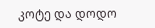კოტე და დოდო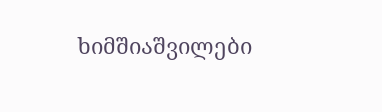ხიმშიაშვილები